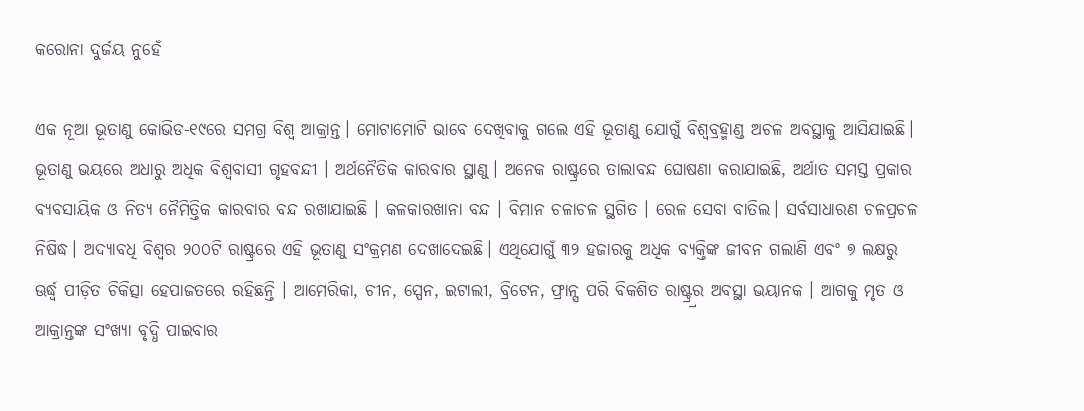କରୋନା ଦୁର୍ଜୟ ନୁହେଁ

ଏକ ନୂଆ ଭୂତାଣୁ କୋଭିଡ-୧୯ରେ ସମଗ୍ର ବିଶ୍ୱ ଆକ୍ରାନ୍ତ। ମୋଟାମୋଟି ଭାବେ ଦେଖିବାକୁ ଗଲେ ଏହି ଭୂତାଣୁ ଯୋଗୁଁ ବିଶ୍ୱବ୍ରହ୍ମାଣ୍ଡ ଅଚଳ ଅବସ୍ଥାକୁ ଆସିଯାଇଛି। ଭୂତାଣୁ ଭୟରେ ଅଧାରୁ ଅଧିକ ବିଶ୍ୱବାସୀ ଗୃହବନ୍ଦୀ । ଅର୍ଥନୈତିକ କାରବାର ସ୍ଥାଣୁ। ଅନେକ ରାଷ୍ଟ୍ରରେ ତାଲାବନ୍ଦ ଘୋଷଣା କରାଯାଇଛି, ଅର୍ଥାତ ସମସ୍ତ ପ୍ରକାର ବ୍ୟବସାୟିକ ଓ ନିତ୍ୟ ନୈମିତ୍ତିକ କାରବାର ବନ୍ଦ ରଖାଯାଇଛି । କଳକାରଖାନା ବନ୍ଦ । ବିମାନ ଚଳାଚଳ ସ୍ଥଗିତ । ରେଳ ସେବା ବାତିଲ। ସର୍ବସାଧାରଣ ଚଳପ୍ରଚଳ ନିଷିଦ୍ଧ। ଅଦ୍ୟାବଧି ବିଶ୍ୱର ୨୦୦ଟି ରାଷ୍ଟ୍ରରେ ଏହି ଭୂତାଣୁ ସଂକ୍ରମଣ ଦେଖାଦେଇଛି। ଏଥିଯୋଗୁଁ ୩୨ ହଜାରକୁ ଅଧିକ ବ୍ୟକ୍ତିଙ୍କ ଜୀବନ ଗଲାଣି ଏବଂ ୭ ଲକ୍ଷରୁ ଊର୍ଦ୍ଧ୍ବ ପୀଡ଼ିତ ଚିକିତ୍ସା ହେପାଜତରେ ରହିଛନ୍ତି । ଆମେରିକା, ଚୀନ, ସ୍ପେନ, ଇଟାଲୀ, ବ୍ରିଟେନ, ଫ୍ରାନ୍ସ ପରି ବିକଶିତ ରାଷ୍ଟ୍ର୍ରର ଅବସ୍ଥା ଭୟାନକ । ଆଗକୁ ମୃତ ଓ ଆକ୍ରାନ୍ତଙ୍କ ସଂଖ୍ୟା ବୃଦ୍ଧି ପାଇବାର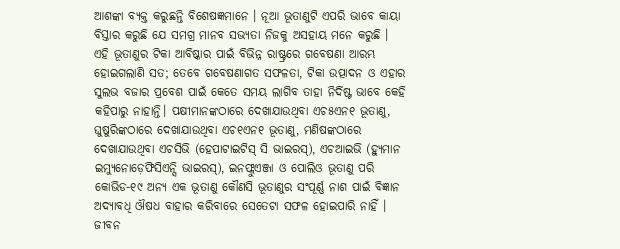ଆଶଙ୍କା ବ୍ୟକ୍ତ କରୁଛନ୍ତି ବିଶେଷଜ୍ଞମାନେ । ନୂଆ ଭୂତାଣୁଟି ଏପରି ଭାବେ କାୟା ବିସ୍ତାର କରୁଛି ଯେ ସମଗ୍ର ମାନବ ସଭ୍ୟତା ନିଜକୁ ଅସହାୟ ମନେ କରୁଛି । ଏହି ଭୂତାଣୁର ଟିକା ଆବିଷ୍କାର ପାଇଁ ବିଭିନ୍ନ ରାଷ୍ଟ୍ରରେ ଗବେଷଣା ଆରମ୍ଭ ହୋଇଗଲାଣି ସତ; ତେବେ ଗବେଷଣାଗତ ସଫଳତା, ଟିକା ଉତ୍ପାଦନ ଓ ଏହାର ସୁଲଭ ବଜାର ପ୍ରବେଶ ପାଇଁ କେତେ ସମୟ ଲାଗିବ ତାହା ନିର୍ଦିଷ୍ଟ ଭାବେ କେହି କହିପାରୁ ନାହାନ୍ତି। ପକ୍ଷୀମାନଙ୍କଠାରେ ଦେଖାଯାଉଥିବା ଏଚ୫ଏନ୧ ଭୂତାଣୁ, ଘୁଷୁରିଙ୍କଠାରେ ଦେଖାଯାଉଥିବା ଏଚ୧ଏନ୧ ଭୂତାଣୁ, ମଣିଷଙ୍କଠାରେ ଦେଖାଯାଉଥିବା ଏଚସିଭି (ହେପାଟାଇଟିସ୍ ସି ଭାଇରସ୍), ଏଚଆଇଭି (ହ୍ୟୁମାନ ଇମ୍ୟୁନୋଡ଼େଫିସିଏନ୍ସି ଭାଇରସ୍), ଇନଫ୍ଲୁଏଞ୍ଜା ଓ ପୋଲିଓ ଭୂତାଣୁ ପରି କୋଭିଡ-୧୯ ଅନ୍ୟ ଏକ ଭୂତାଣୁ କୌଣସି ଭୂତାଣୁର ସଂପୂର୍ଣ୍ଣ ନାଶ ପାଇଁ ବିଜ୍ଞାନ ଅଦ୍ୟାବଧି ଔଷଧ ବାହାର କରିବାରେ ସେତେଟା ସଫଳ ହୋଇପାରି ନାହିଁ । ଜୀବନ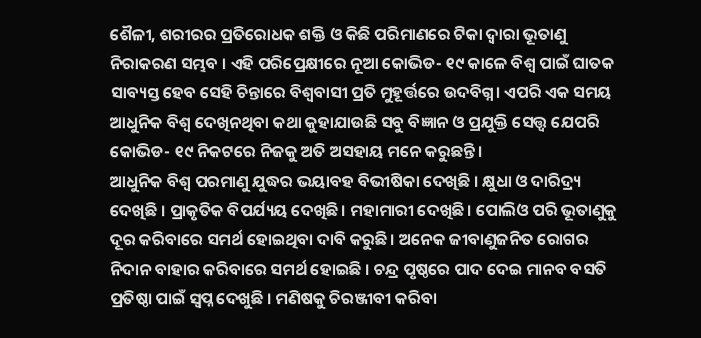ଶୈଳୀ, ଶରୀରର ପ୍ରତିରୋଧକ ଶକ୍ତି ଓ କିଛି ପରିମାଣରେ ଟିକା ଦ୍ୱାରା ଭୂତାଣୁ ନିରାକରଣ ସମ୍ଭବ । ଏହି ପରିପ୍ରେକ୍ଷୀରେ ନୂଆ କୋଭିଡ- ୧୯ କାଳେ ବିଶ୍ୱ ପାଇଁ ଘାତକ ସାବ୍ୟସ୍ତ ହେବ ସେହି ଚିନ୍ତାରେ ବିଶ୍ୱବାସୀ ପ୍ରତି ମୁହୂର୍ତ୍ତରେ ଉଦବିଗ୍ନ। ଏପରି ଏକ ସମୟ ଆଧୁନିକ ବିଶ୍ୱ ଦେଖିନଥିବା କଥା କୁହାଯାଉଛି ସବୁ ବିଜ୍ଞାନ ଓ ପ୍ରଯୁକ୍ତି ସ‌େ‌ତ୍ତ୍ବ ଯେପରି କୋଭିଡ- ୧୯ ନିକଟରେ ନିଜକୁ ଅତି ଅସହାୟ ମନେ କରୁଛନ୍ତି।
ଆଧୁନିକ ବିଶ୍ୱ ପରମାଣୁ ଯୁଦ୍ଧର ଭୟାବହ ବିଭୀଷିକା ଦେଖିଛି । କ୍ଷୁଧା ଓ ଦାରିଦ୍ର୍ୟ ଦେଖିଛି । ପ୍ରାକୃତିକ ବିପର୍ଯ୍ୟୟ ଦେଖିଛି। ମହାମାରୀ ଦେଖିଛି। ପୋଲିଓ ପରି ଭୂତାଣୁକୁ ଦୂର କରିବାରେ ସମର୍ଥ ହୋଇଥିବା ଦାବି କରୁଛି। ଅନେକ ଜୀବାଣୁଜନିତ ରୋଗର ନିଦାନ ବାହାର କରିବାରେ ସମର୍ଥ ହୋଇଛି । ଚନ୍ଦ୍ର ପୃଷ୍ଠରେ ପାଦ ଦେଇ ମାନବ ବସତି ପ୍ରତିଷ୍ଠା ପାଇଁ ସ୍ୱପ୍ନ ଦେଖୁଛି । ମଣିଷକୁ ଚିରଞ୍ଜୀବୀ କରିବା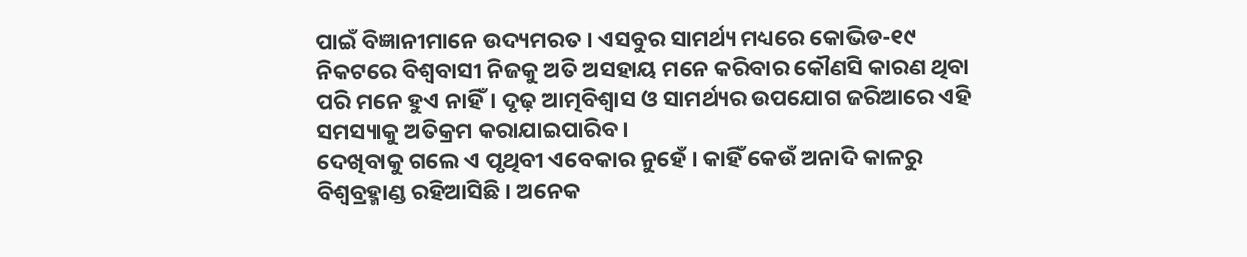ପାଇଁ ବିଜ୍ଞାନୀମାନେ ଉଦ୍ୟମରତ । ଏସବୁର ସାମର୍ଥ୍ୟ ମଧ୍ୟରେ କୋଭିଡ-୧୯ ନିକଟରେ ବିଶ୍ୱବାସୀ ନିଜକୁ ଅତି ଅସହାୟ ମନେ କରିବାର କୌଣସି କାରଣ ଥିବା ପରି ମନେ ହୁଏ ନାହିଁ। ଦୃଢ଼ ଆତ୍ମବିଶ୍ୱାସ ଓ ସାମର୍ଥ୍ୟର ଉପଯୋଗ ଜରିଆରେ ଏହି ସମସ୍ୟାକୁ ଅତିକ୍ରମ କରାଯାଇପାରିବ ।
ଦେଖିବାକୁ ଗଲେ ଏ ପୃଥିବୀ ଏବେକାର ନୁହେଁ । କାହିଁ କେଉଁ ଅନାଦି କାଳରୁ ବିଶ୍ୱବ୍ରହ୍ମାଣ୍ଡ ରହିଆସିଛି । ଅନେକ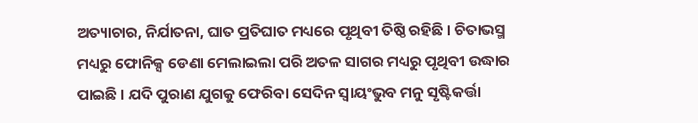ଅତ୍ୟାଚାର, ନିର୍ଯାତନା, ଘାତ ପ୍ରତିଘାତ ମଧ୍ୟରେ ପୃଥିବୀ ତିଷ୍ଠି ରହିଛି । ଚିତାଭସ୍ମ ମଧ୍ୟରୁ ଫୋନିକ୍ସ ଡେଣା ମେଲାଇଲା ପରି ଅତଳ ସାଗର ମଧ୍ୟରୁ ପୃଥିବୀ ଉଦ୍ଧାର ପାଇଛି । ଯଦି ପୁରାଣ ଯୁଗକୁ ଫେରିବା ସେଦିନ ସ୍ୱାୟଂଭୁବ ମନୁ ସୃଷ୍ଟିକର୍ତ୍ତା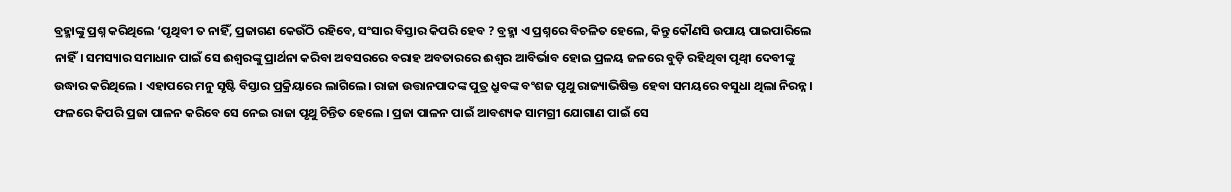ବ୍ରହ୍ମାଙ୍କୁ ପ୍ରଶ୍ନ କରିଥିଲେ ‘ପୃଥିବୀ ତ ନାହିଁ, ପ୍ରଜାଗଣ କେଉଁଠି ରହିବେ, ସଂସାର ବିସ୍ତାର କିପରି ହେବ ? ବ୍ରହ୍ମା ଏ ପ୍ରଶ୍ନରେ ବିଚଳିତ ହେଲେ, କିନ୍ତୁ କୌଣସି ଉପାୟ ପାଇପାରିଲେ ନାହିଁ। ସମସ୍ୟାର ସମାଧାନ ପାଇଁ ସେ ଈଶ୍ୱରଙ୍କୁ ପ୍ରାର୍ଥନା କରିବା ଅବସରରେ ବରାହ ଅବତାରରେ ଈଶ୍ୱର ଆବିର୍ଭାବ ହୋଇ ପ୍ରଳୟ ଜଳରେ ବୁଡ଼ି ରହିଥିବା ପୃଥ୍ୱୀ ଦେବୀଙ୍କୁ ଉଦ୍ଧାର କରିଥିଲେ । ଏହାପରେ ମନୁ ସୃଷ୍ଟି ବିସ୍ତାର ପ୍ରକ୍ରିୟାରେ ଲାଗିଲେ। ରାଜା ଉତ୍ତାନପାଦଙ୍କ ପୁତ୍ର ଧ୍ରୁବଙ୍କ ବଂଶଜ ପୃଥୁ ରାଜ୍ୟାଭିଷିକ୍ତ ହେବା ସମୟରେ ବସୁଧା ଥିଲା ନିରନ୍ନ। ଫଳରେ କିପରି ପ୍ରଜା ପାଳନ କରିବେ ସେ ନେଇ ରାଜା ପୃଥୁ ଚିନ୍ତିତ ହେଲେ । ପ୍ରଜା ପାଳନ ପାଇଁ ଆବଶ୍ୟକ ସାମଗ୍ରୀ ଯୋଗାଣ ପାଇଁ ସେ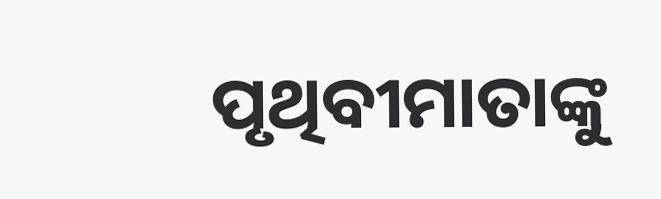ପୃଥିବୀମାତାଙ୍କୁ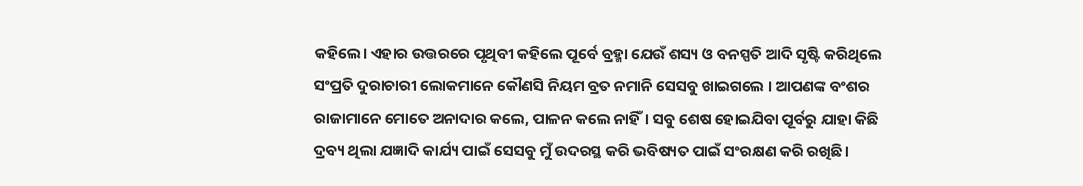କହିଲେ। ଏହାର ଉତ୍ତରରେ ପୃଥିବୀ କହିଲେ ପୂର୍ବେ ବ୍ରହ୍ମା ଯେଉଁ ଶସ୍ୟ ଓ ବନସ୍ପତି ଆଦି ସୃଷ୍ଟି କରିଥିଲେ ସଂପ୍ରତି ଦୁରାଚାରୀ ଲୋକମାନେ କୌଣସି ନିୟମ ବ୍ରତ ନମାନି ସେସବୁ ଖାଇଗଲେ । ଆପଣଙ୍କ ବଂଶର ରାଜାମାନେ ମୋତେ ଅନାଦାର କଲେ, ପାଳନ କଲେ ନାହିଁ। ସବୁ ଶେଷ ହୋଇଯିବା ପୂର୍ବରୁ ଯାହା କିଛି ଦ୍ରବ୍ୟ ଥିଲା ଯଜ୍ଞାଦି କାର୍ଯ୍ୟ ପାଇଁ ସେସବୁ ମୁଁ ଉଦରସ୍ଥ କରି ଭବିଷ୍ୟତ ପାଇଁ ସଂରକ୍ଷଣ କରି ରଖିଛି।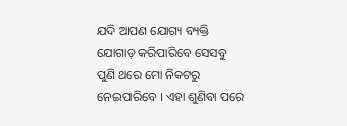ଯଦି ଆପଣ ଯୋଗ୍ୟ ବ୍ୟକ୍ତି ଯୋଗାଡ଼ କରିପାରିବେ ସେସବୁ ପୁଣି ଥରେ ମୋ ନିକଟରୁ ନେଇପାରିବେ । ଏହା ଶୁଣିବା ପରେ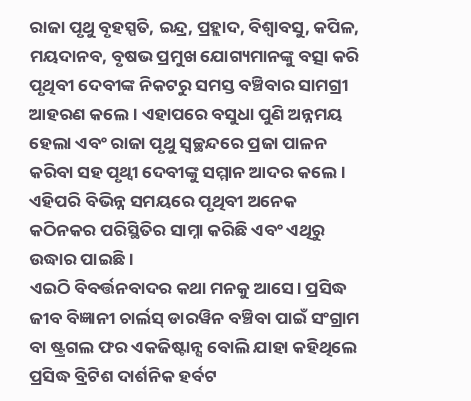ରାଜା ପୃଥୁ ବୃହସ୍ପତି, ଇନ୍ଦ୍ର, ପ୍ରହ୍ଲାଦ, ବିଶ୍ୱାବସୁ, କପିଳ, ମୟଦାନବ, ବୃଷଭ ପ୍ରମୁଖ ଯୋଗ୍ୟମାନଙ୍କୁ ବତ୍ସା କରି ପୃଥିବୀ ଦେବୀଙ୍କ ନିକଟରୁ ସମସ୍ତ ବଞ୍ଚିବାର ସାମଗ୍ରୀ ଆହରଣ କଲେ। ଏହାପରେ ବସୁଧା ପୁଣି ଅନ୍ନମୟ ହେଲା ଏବଂ ରାଜା ପୃଥୁ ସ୍ୱଚ୍ଛନ୍ଦରେ ପ୍ରଜା ପାଳନ କରିବା ସହ ପୃଥ୍ୱୀ ଦେବୀଙ୍କୁ ସମ୍ମାନ ଆଦର କଲେ । ଏହିପରି ବିଭିନ୍ନ ସମୟରେ ପୃଥିବୀ ଅନେକ କଠିନକର ପରିସ୍ଥିତିର ସାମ୍ନା କରିଛି ଏବଂ ଏଥିରୁ ଉଦ୍ଧାର ପାଇଛି ।
ଏଇଠି ବିବର୍ତ୍ତନବାଦର କଥା ମନକୁ ଆସେ। ପ୍ରସିଦ୍ଧ ଜୀବ ବିଜ୍ଞାନୀ ଚାର୍ଲସ୍ ଡାରୱିନ ବଞ୍ଚିବା ପାଇଁ ସଂଗ୍ରାମ ବା ଷ୍ଟ୍ରଗଲ ଫର ଏକଜିଷ୍ଟାନ୍ସ ବୋଲି ଯାହା କହିଥିଲେ ପ୍ରସିଦ୍ଧ ବ୍ରିଟିଶ ଦାର୍ଶନିକ ହର୍ବଟ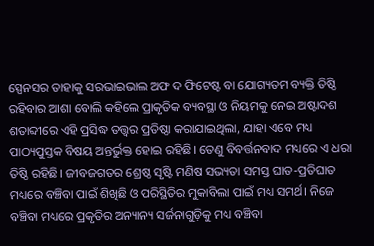ସ୍ପେନସର ତାହାକୁ ସରଭାଇଭାଲ ଅଫ ଦ ଫିଟେଷ୍ଟ ବା ଯୋଗ୍ୟତମ ବ୍ୟକ୍ତି ତିଷ୍ଠି ରହିବାର ଆଶା ବୋଲି କହିଲେ ପ୍ରାକୃତିକ ବ୍ୟବସ୍ଥା ଓ ନିୟମକୁ ନେଇ ଅଷ୍ଟାଦଶ ଶତାବ୍ଦୀରେ ଏହି ପ୍ରସିଦ୍ଧ ତତ୍ତ୍ୱର ପ୍ରତିଷ୍ଠା କରାଯାଇଥିଲା, ଯାହା ଏବେ ମଧ୍ୟ ପାଠ୍ୟପୁସ୍ତକ ବିଷୟ ଅନ୍ତର୍ଭୁକ୍ତ ହୋଇ ରହିଛି। ତେଣୁ ବିବର୍ତ୍ତନବାଦ ମଧ୍ୟରେ ଏ ଧରା ତିଷ୍ଠି ରହିଛି। ଜୀବଜଗତର ଶ୍ରେଷ୍ଠ ସୃଷ୍ଟି ମଣିଷ ସଭ୍ୟତା ସମସ୍ତ ଘାତ-ପ୍ରତିଘାତ ମଧ୍ୟରେ ବଞ୍ଚିବା ପାଇଁ ଶିଖିଛି ଓ ପରିସ୍ଥିତିର ମୁକାବିଲା ପାଇଁ ମଧ୍ୟ ସମର୍ଥ। ନିଜେ ବଞ୍ଚିବା ମଧ୍ୟରେ ପ୍ରକୃତିର ଅନ୍ୟାନ୍ୟ ସର୍ଜନାଗୁଡ଼ିକୁ ମଧ୍ୟ ବଞ୍ଚିବା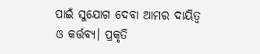ପାଇଁ ସୁଯୋଗ ଦେବା ଆମର ଦାୟିତ୍ୱ ଓ କର୍ତ୍ତବ୍ୟ। ପ୍ରକୃତି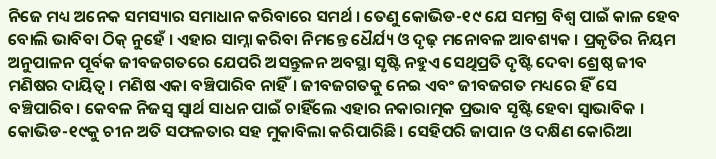ନିଜେ ମଧ୍ୟ ଅନେକ ସମସ୍ୟାର ସମାଧାନ କରିବାରେ ସମର୍ଥ । ତେଣୁ କୋଭିଡ-୧୯ ଯେ ସମଗ୍ର ବିଶ୍ୱ ପାଇଁ କାଳ ହେବ ବୋଲି ଭାବିବା ଠିକ୍ ନୁହେଁ । ଏହାର ସାମ୍ନା କରିବା ନିମନ୍ତେ ଧୈର୍ଯ୍ୟ ଓ ଦୃଢ଼ ମନୋବଳ ଆବଶ୍ୟକ । ପ୍ରକୃତିର ନିୟମ ଅନୁପାଳନ ପୂର୍ବକ ଜୀବଜଗତରେ ଯେପରି ଅସନ୍ତୁଳନ ଅବସ୍ଥା ସୃଷ୍ଟି ନହୁଏ ସେଥିପ୍ରତି ଦୃଷ୍ଟି ଦେବା ଶ୍ରେଷ୍ଠ ଜୀବ ମଣିଷର ଦାୟିତ୍ୱ । ମଣିଷ ଏକା ବଞ୍ଚିପାରିବ ନାହିଁ। ଜୀବଜଗତକୁ ନେଇ ଏବଂ ଜୀବଜଗତ ମଧ୍ୟରେ ହିଁ ସେ ବଞ୍ଚିପାରିବ। କେବଳ ନିଜସ୍ୱ ସ୍ୱାର୍ଥ ସାଧନ ପାଇଁ ଚାହିଁଲେ ଏହାର ନକାରାତ୍ମକ ପ୍ରଭାବ ସୃଷ୍ଟି ହେବା ସ୍ୱାଭାବିକ ।
କୋଭିଡ-୧୯କୁ ଚୀନ ଅତି ସଫଳତାର ସହ ମୁକାବିଲା କରିପାରିଛି। ସେହିପରି ଜାପାନ ଓ ଦକ୍ଷିଣ କୋରିଆ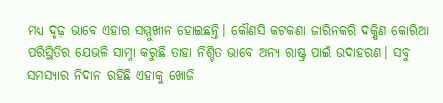ମଧ୍ୟ ଦୃଢ଼ ଭାବେ ଏହାର ସମ୍ମୁଖୀନ ହୋଇଛନ୍ତି। କୌଣସି କଟକଣା ଜାରିନକରି ଦକ୍ଷିଣ କୋରିଆ ପରିସ୍ଥିତିର ଯେଭଳି ସାମ୍ନା କରୁଛି ତାହା ନିଶ୍ଚିତ ଭାବେ ଅନ୍ୟ ରାଷ୍ଟ୍ର ପାଇଁ ଉଦାହରଣ। ସବୁ ସମସ୍ୟାର ନିଦାନ ରହିଛି ଏହାକୁ ଖୋଜି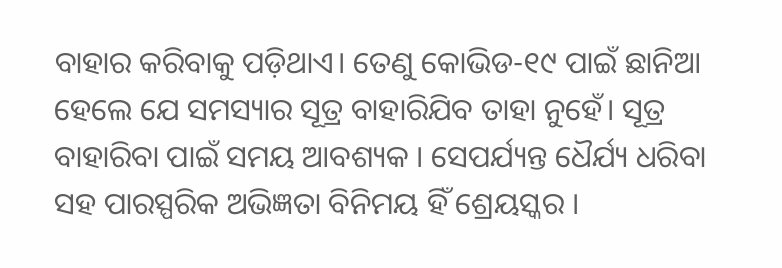ବାହାର କରିବାକୁ ପଡ଼ିଥାଏ। ତେଣୁ କୋଭିଡ-୧୯ ପାଇଁ ଛାନିଆ ହେଲେ ଯେ ସମସ୍ୟାର ସୂତ୍ର ବାହାରିଯିବ ତାହା ନୁହେଁ। ସୂତ୍ର ବାହାରିବା ପାଇଁ ସମୟ ଆବଶ୍ୟକ । ସେପର୍ଯ୍ୟନ୍ତ ଧୈର୍ଯ୍ୟ ଧରିବା ସହ ପାରସ୍ପରିକ ଅଭିଜ୍ଞତା ବିନିମୟ ହିଁ ଶ୍ରେୟସ୍କର ।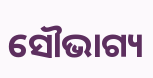ସୌଭାଗ୍ୟ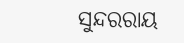ସୁନ୍ଦରରାୟ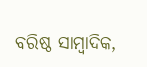ବରିଷ୍ଠ ସାମ୍ବାଦିକ,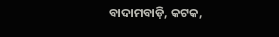ବାଦାମବାଡ଼ି, କଟକ,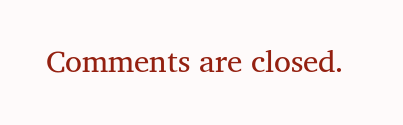Comments are closed.